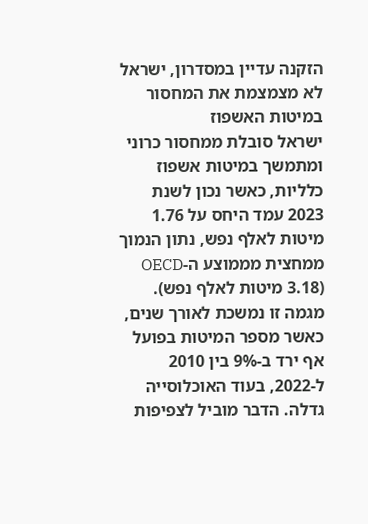הזקנה עדיין במסדרון, ישראל לא מצמצמת את המחסור במיטות האשפוז
ישראל סובלת ממחסור כרוני ומתמשך במיטות אשפוז כלליות, כאשר נכון לשנת 2023 עמד היחס על 1.76 מיטות לאלף נפש, נתון הנמוך ממחצית מממוצע ה-OECD (3.18 מיטות לאלף נפש). מגמה זו נמשכת לאורך שנים, כאשר מספר המיטות בפועל אף ירד ב-9% בין 2010 ל-2022, בעוד האוכלוסייה גדלה. הדבר מוביל לצפיפות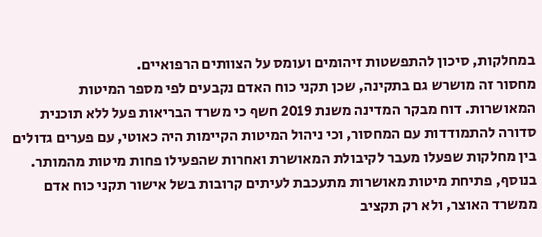במחלקות, סיכון להתפשטות זיהומים ועומס על הצוותים הרפואיים.
מחסור זה מושרש גם בתקינה, שכן תקני כוח האדם נקבעים לפי מספר המיטות המאושרות. דוח מבקר המדינה משנת 2019 חשף כי משרד הבריאות פעל ללא תוכנית סדורה להתמודדות עם המחסור, וכי ניהול המיטות הקיימות היה כאוטי, עם פערים גדולים בין מחלקות שפעלו מעבר לקיבולת המאושרת ואחרות שהפעילו פחות מיטות מהמותר. בנוסף, פתיחת מיטות מאושרות מתעכבת לעיתים קרובות בשל אישור תקני כוח אדם ממשרד האוצר, ולא רק תקציב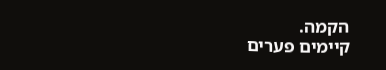הקמה.
קיימים פערים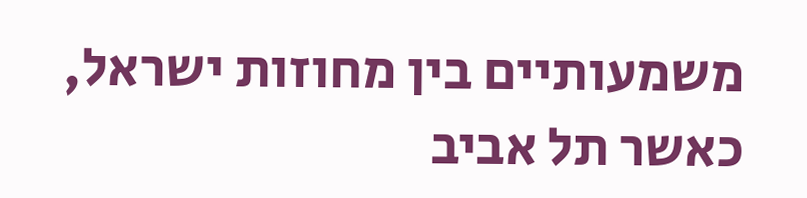משמעותיים בין מחוזות ישראל, כאשר תל אביב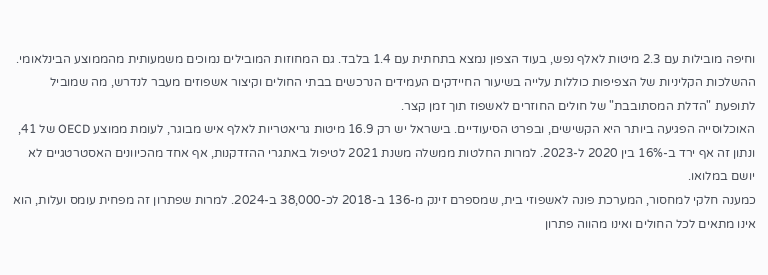וחיפה מובילות עם 2.3 מיטות לאלף נפש, בעוד הצפון נמצא בתחתית עם 1.4 בלבד. גם המחוזות המובילים נמוכים משמעותית מהממוצע הבינלאומי. ההשלכות הקליניות של הצפיפות כוללות עלייה בשיעור החיידקים העמידים הנרכשים בבתי החולים וקיצור אשפוזים מעבר לנדרש, מה שמוביל לתופעת "הדלת המסתובבת" של חולים החוזרים לאשפוז תוך זמן קצר.
האוכלוסייה הפגיעה ביותר היא הקשישים, ובפרט הסיעודיים. בישראל יש רק 16.9 מיטות גריאטריות לאלף איש מבוגר, לעומת ממוצע OECD של 41, ונתון זה אף ירד ב-16% בין 2020 ל-2023. למרות החלטות ממשלה משנת 2021 לטיפול באתגרי ההזדקנות, אף אחד מהכיוונים האסטרטגיים לא יושם במלואו.
כמענה חלקי למחסור, המערכת פונה לאשפוזי בית, שמספרם זינק מ-136 ב-2018 לכ-38,000 ב-2024. למרות שפתרון זה מפחית עומס ועלות, הוא אינו מתאים לכל החולים ואינו מהווה פתרון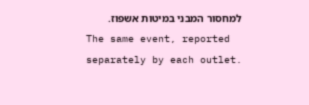למחסור המבני במיטות אשפוז.
The same event, reported separately by each outlet.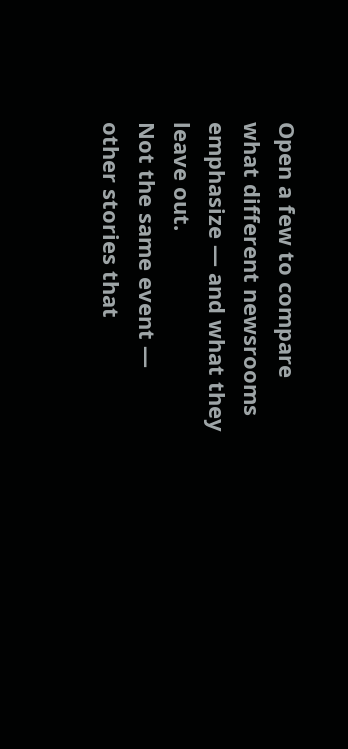Open a few to compare what different newsrooms emphasize — and what they leave out.
Not the same event — other stories that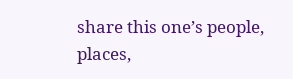share this one’s people, places,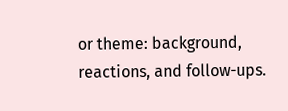or theme: background, reactions, and follow-ups.